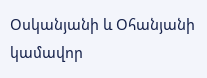Օսկանյանի և Օհանյանի կամավոր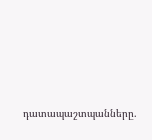դատապաշտպանները.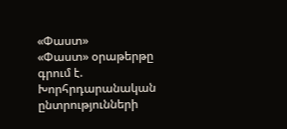«Փաստ»
«Փաստ» օրաթերթը գրում է.
Խորհրդարանական ընտրությունների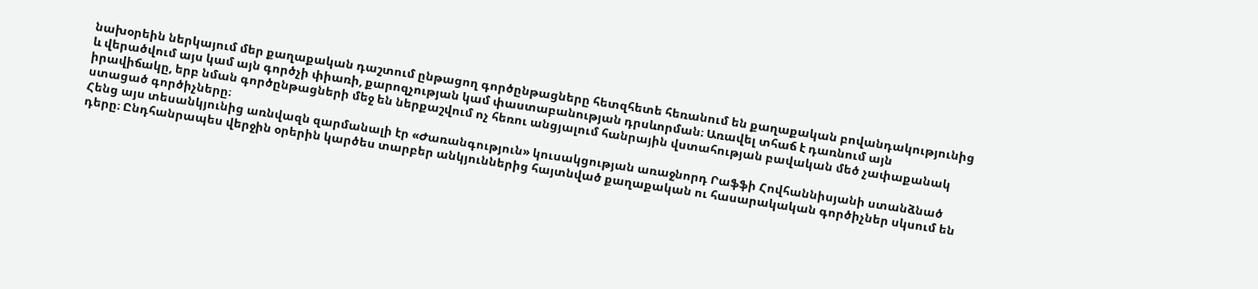նախօրեին ներկայում մեր քաղաքական դաշտում ընթացող գործընթացները հետզհետե հեռանում են քաղաքական բովանդակությունից և վերածվում այս կամ այն գործչի փիառի, քարոզչության կամ փաստաբանության դրսևորման։ Առավել տհաճ է դառնում այն իրավիճակը, երբ նման գործընթացների մեջ են ներքաշվում ոչ հեռու անցյալում հանրային վստահության բավական մեծ չափաքանակ ստացած գործիչները։
Հենց այս տեսանկյունից առնվազն զարմանալի էր «Ժառանգություն» կուսակցության առաջնորդ Րաֆֆի Հովհաննիսյանի ստանձնած դերը։ Ընդհանրապես վերջին օրերին կարծես տարբեր անկյուններից հայտնված քաղաքական ու հասարակական գործիչներ սկսում են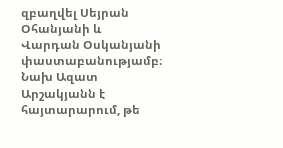զբաղվել Սեյրան Օհանյանի և Վարդան Օսկանյանի փաստաբանությամբ։ Նախ Ազատ Արշակյանն է հայտարարում, թե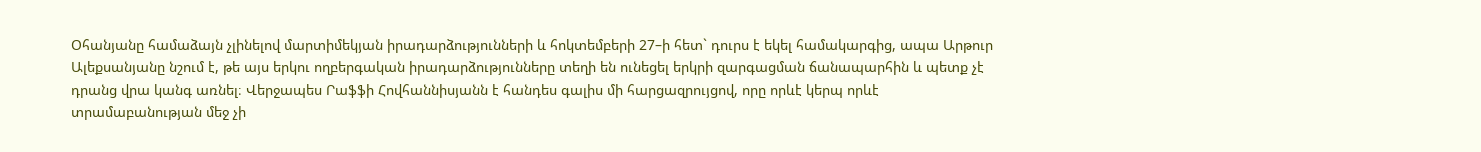Օհանյանը համաձայն չլինելով մարտիմեկյան իրադարձությունների և հոկտեմբերի 27–ի հետ` դուրս է եկել համակարգից, ապա Արթուր Ալեքսանյանը նշում է, թե այս երկու ողբերգական իրադարձությունները տեղի են ունեցել երկրի զարգացման ճանապարհին և պետք չէ դրանց վրա կանգ առնել։ Վերջապես Րաֆֆի Հովհաննիսյանն է հանդես գալիս մի հարցազրույցով, որը որևէ կերպ որևէ տրամաբանության մեջ չի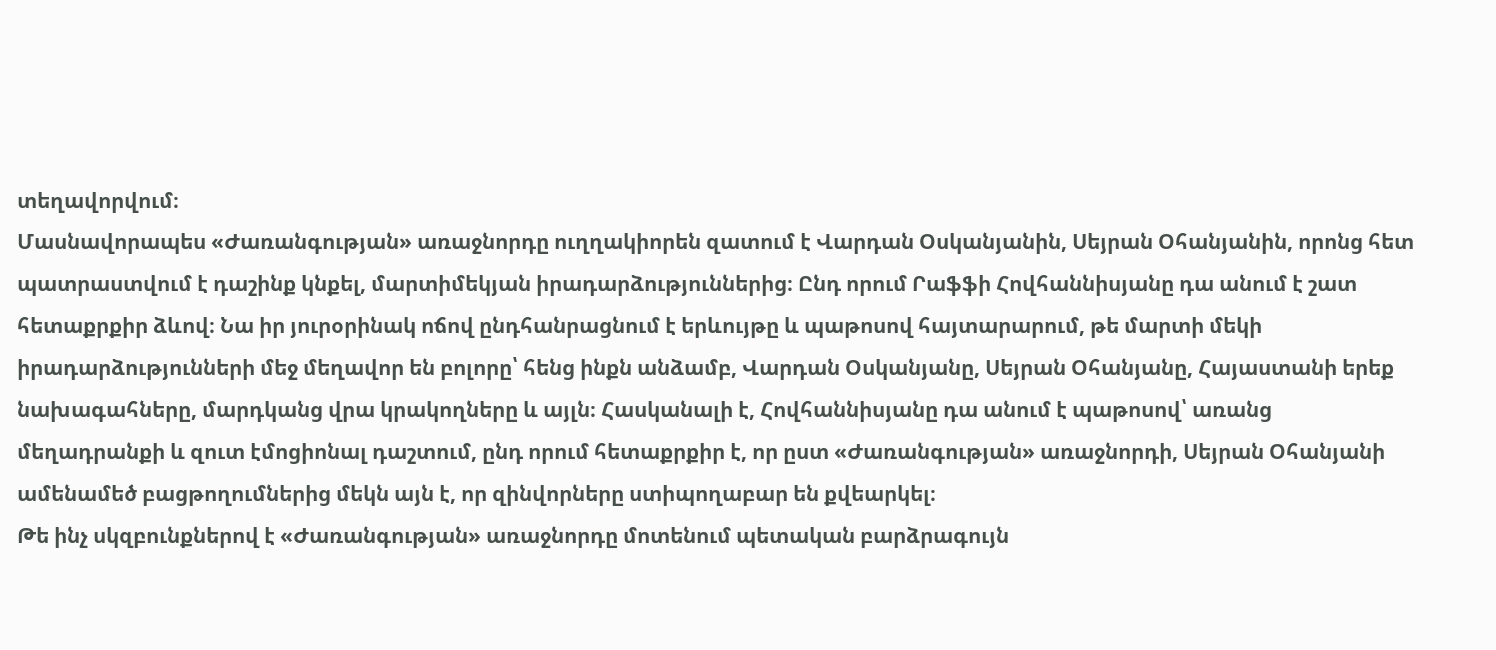տեղավորվում։
Մասնավորապես «Ժառանգության» առաջնորդը ուղղակիորեն զատում է Վարդան Օսկանյանին, Սեյրան Օհանյանին, որոնց հետ պատրաստվում է դաշինք կնքել, մարտիմեկյան իրադարձություններից։ Ընդ որում Րաֆֆի Հովհաննիսյանը դա անում է շատ հետաքրքիր ձևով։ Նա իր յուրօրինակ ոճով ընդհանրացնում է երևույթը և պաթոսով հայտարարում, թե մարտի մեկի իրադարձությունների մեջ մեղավոր են բոլորը՝ հենց ինքն անձամբ, Վարդան Օսկանյանը, Սեյրան Օհանյանը, Հայաստանի երեք նախագահները, մարդկանց վրա կրակողները և այլն։ Հասկանալի է, Հովհաննիսյանը դա անում է պաթոսով՝ առանց մեղադրանքի և զուտ էմոցիոնալ դաշտում, ընդ որում հետաքրքիր է, որ ըստ «Ժառանգության» առաջնորդի, Սեյրան Օհանյանի ամենամեծ բացթողումներից մեկն այն է, որ զինվորները ստիպողաբար են քվեարկել։
Թե ինչ սկզբունքներով է «Ժառանգության» առաջնորդը մոտենում պետական բարձրագույն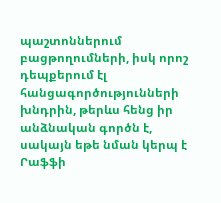պաշտոններում բացթողումների, իսկ որոշ դեպքերում էլ հանցագործությունների խնդրին, թերևս հենց իր անձնական գործն է, սակայն եթե նման կերպ է Րաֆֆի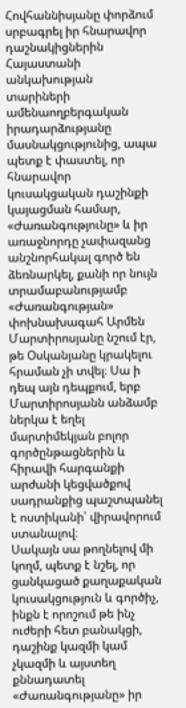Հովհաննիսյանը փորձում սրբագրել իր հնարավոր դաշնակիցներին Հայաստանի անկախության տարիների ամենաողբերգական իրադարձությանը մասնակցությունից, ապա պետք է փաստել, որ հնարավոր կուսակցական դաշինքի կայացման համար, «Ժառանգությունը» և իր առաջնորդը չափազանց անշնորհակալ գործ են ձեռնարկել, քանի որ նույն տրամաբանությամբ «Ժառանգության» փոխնախագահ Արմեն Մարտիրոսյանը նշում էր, թե Օսկանյանը կրակելու հրաման չի տվել։ Սա ի դեպ այն դեպքում, երբ Մարտիրոսյանն անձամբ ներկա է եղել մարտիմեկյան բոլոր գործընթացներին և հիրավի հարգանքի արժանի կեցվածքով սադրանքից պաշտպանել է ոստիկանի՝ վիրավորում ստանալով։
Սակայն սա թողնելով մի կողմ, պետք է նշել, որ ցանկացած քաղաքական կուսակցություն և գործիչ, ինքն է որոշում թե ինչ ուժերի հետ բանակցի, դաշինք կազմի կամ չկազմի և այստեղ քննադատել «Ժառանգությանը» իր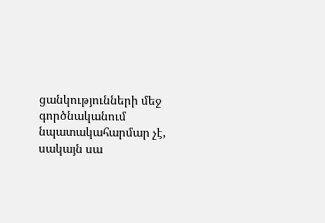ցանկությունների մեջ գործնականում նպատակահարմար չէ, սակայն սա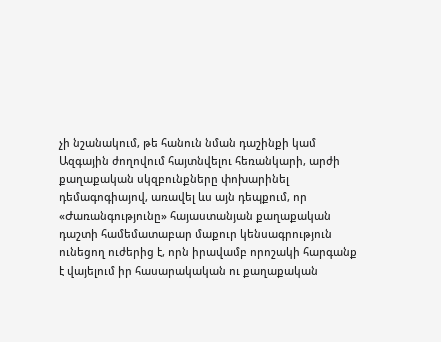չի նշանակում, թե հանուն նման դաշինքի կամ Ազգային ժողովում հայտնվելու հեռանկարի, արժի քաղաքական սկզբունքները փոխարինել դեմագոգիայով, առավել ևս այն դեպքում, որ «Ժառանգությունը» հայաստանյան քաղաքական դաշտի համեմատաբար մաքուր կենսագրություն ունեցող ուժերից է, որն իրավամբ որոշակի հարգանք է վայելում իր հասարակական ու քաղաքական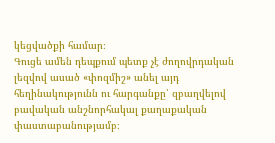կեցվածքի համար։
Գուցե ամեն դեպքում պետք չէ ժողովրդական լեզվով ասած «փոզմիշ» անել այդ հեղինակությունն ու հարգանքը՝ զբաղվելով բավական անշնորհակալ քաղաքական փաստաբանությամբ։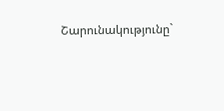Շարունակությունը`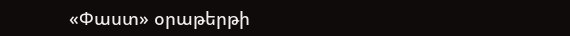«Փաստ» օրաթերթի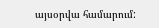այսօրվա համարում: